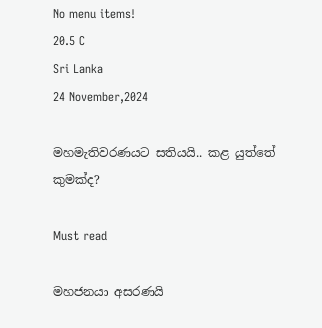No menu items!
20.5 C
Sri Lanka
24 November,2024

මහමැතිවරණයට සතියයි.. කළ යුත්තේ කුමක්ද?

Must read

මහජනයා අසරණයි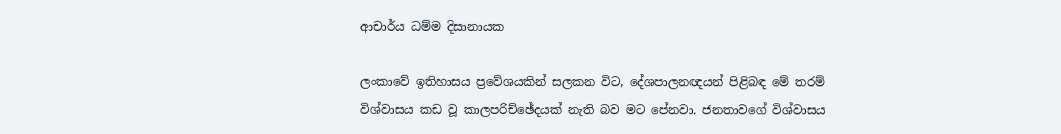ආචාර්ය ධම්ම දිසානායක

ලංකාවේ ඉතිහාසය ප්‍රවේශයකින් සලකන විට, දේශපාලනඥයන් පිළිබඳ මේ තරම් විශ්වාසය කඩ වූ කාලපරිච්ඡේදයක් නැති බව මට පේනවා. ජනතාවගේ විශ්වාසය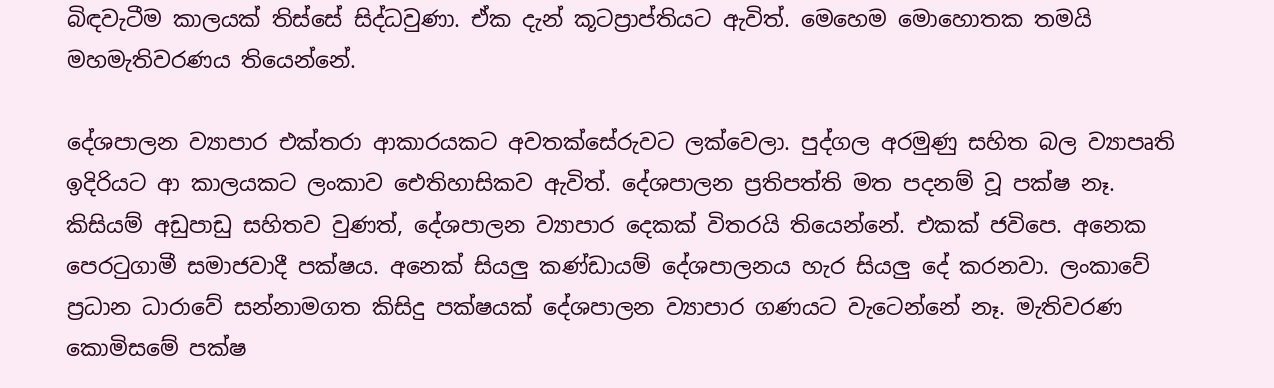බිඳවැටීම කාලයක් තිස්සේ සිද්ධවුණා. ඒක දැන් කූටප්‍රාප්තියට ඇවිත්. මෙහෙම මොහොතක තමයි මහමැතිවරණය තියෙන්නේ.

දේශපාලන ව්‍යාපාර එක්තරා ආකාරයකට අවතක්සේරුවට ලක්වෙලා. පුද්ගල අරමුණු සහිත බල ව්‍යාපෘති ඉදිරියට ආ කාලයකට ලංකාව ඓතිහාසිකව ඇවිත්. දේශපාලන ප්‍රතිපත්ති මත පදනම් වූ පක්ෂ නෑ. කිසියම් අඩුපාඩු සහිතව වුණත්, දේශපාලන ව්‍යාපාර දෙකක් විතරයි තියෙන්නේ. එකක් ජවිපෙ. අනෙක පෙරටුගාමී සමාජවාදී පක්ෂය. අනෙක් සියලු කණ්ඩායම් දේශපාලනය හැර සියලු දේ කරනවා. ලංකාවේ ප්‍රධාන ධාරාවේ සන්නාමගත කිසිදු පක්ෂයක් දේශපාලන ව්‍යාපාර ගණයට වැටෙන්නේ නෑ. මැතිවරණ කොමිසමේ පක්ෂ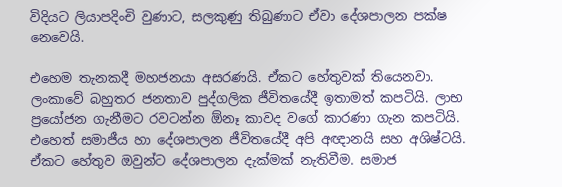විදියට ලියාපදිංචි වුණාට, සලකුණු තිබුණාට ඒවා දේශපාලන පක්ෂ නෙවෙයි.

එහෙම තැනකදී මහජනයා අසරණයි. ඒකට හේතුවක් තියෙනවා. ලංකාවේ බහුතර ජනතාව පුද්ගලික ජීවිතයේදී ඉතාමත් කපටියි. ලාභ ප්‍රයෝජන ගැනීමට රවටන්න ඕනෑ කාවද වගේ කාරණා ගැන කපටියි. එහෙත් සමාජීය හා දේශපාලන ජීවිතයේදී අපි අඥානයි සහ අශිෂ්ටයි. ඒකට හේතුව ඔවුන්ට දේශපාලන දැක්මක් නැතිවීම. සමාජ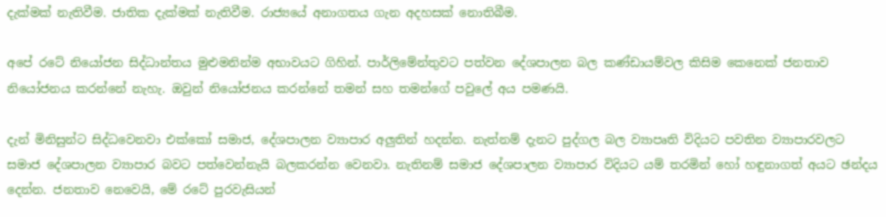දැක්මක් නැතිවීම. ජාතික දැක්මක් නැතිවීම. රාජ්‍යයේ අනාගතය ගැන අදහසක් නොතිබීම.

අපේ රටේ නියෝජන සිද්ධාන්තය මුළුමනින්ම අභාවයට ගිහින්. පාර්ලිමේන්තුවට පත්වන දේශපාලන බල කණ්ඩායම්වල කිසිම කෙනෙක් ජනතාව නියෝජනය කරන්නේ නැහැ. ඔවුන් නියෝජනය කරන්නේ තමන් සහ තමන්ගේ පවුලේ අය පමණයි.

දැන් මිනිසුන්ට සිද්ධවෙනවා එක්කෝ සමාජ, දේශපාලන ව්‍යාපාර අලුතින් හදන්න. නැත්නම් දැනට පුද්ගල බල ව්‍යාපෘති විදියට පවතින ව්‍යාපාරවලට සමාජ දේශපාලන ව්‍යාපාර බවට පත්වෙන්නැයි බලකරන්න වෙනවා. නැතිනම් සමාජ දේශපාලන ව්‍යාපාර විදියට යම් තරමින් හෝ හඳුනාගත් අයට ඡන්දය දෙන්න. ජනතාව නෙවෙයි, මේ රටේ පුරවැසියන්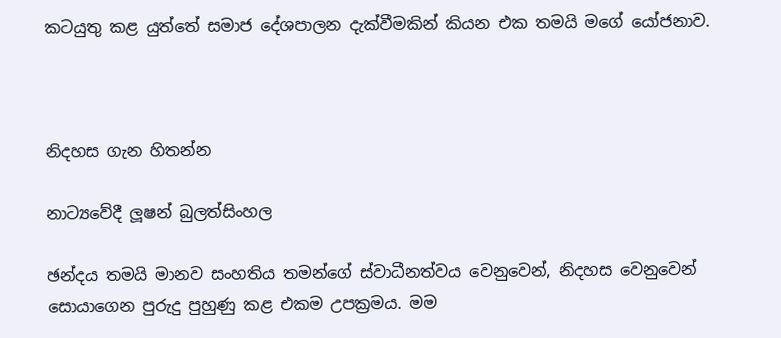කටයුතු කළ යුත්තේ සමාජ දේශපාලන දැක්වීමකින් කියන එක තමයි මගේ යෝජනාව.



නිදහස ගැන හිතන්න

නාට්‍යවේදී ලූෂන් බුලත්සිංහල

ඡන්දය තමයි මානව සංහතිය තමන්ගේ ස්වාධීනත්වය වෙනුවෙන්, නිදහස වෙනුවෙන් සොයාගෙන පුරුදු පුහුණු කළ එකම උපක්‍රමය. මම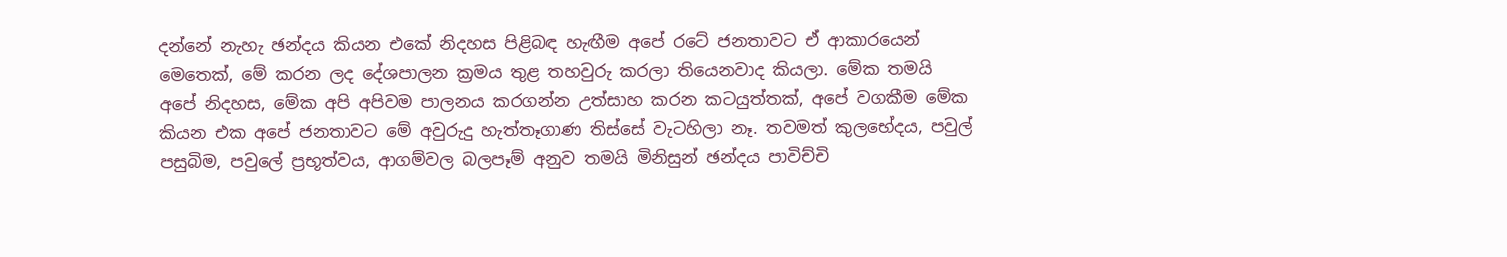දන්නේ නැහැ ඡන්දය කියන එකේ නිදහස පිළිබඳ හැඟීම අපේ රටේ ජනතාවට ඒ ආකාරයෙන් මෙතෙක්, මේ කරන ලද දේශපාලන ක්‍රමය තුළ තහවුරු කරලා තියෙනවාද කියලා. මේක තමයි අපේ නිදහස, මේක අපි අපිවම පාලනය කරගන්න උත්සාහ කරන කටයුත්තක්, අපේ වගකීම මේක කියන එක අපේ ජනතාවට මේ අවුරුදු හැත්තෑගාණ තිස්සේ වැටහිලා නෑ. තවමත් කුලභේදය, පවුල් පසුබිම, පවුලේ ප්‍රභූත්වය, ආගම්වල බලපෑම් අනුව තමයි මිනිසුන් ඡන්දය පාවිච්චි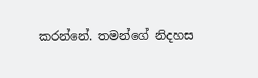කරන්නේ. තමන්ගේ නිදහස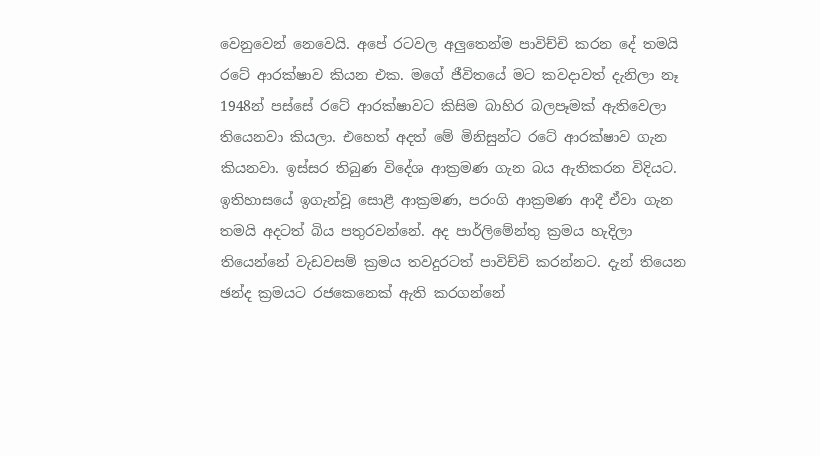වෙනුවෙන් නෙවෙයි. අපේ රටවල අලුතෙන්ම පාවිච්චි කරන දේ තමයි රටේ ආරක්ෂාව කියන එක. මගේ ජීවිතයේ මට කවදාවත් දැනිලා නෑ 1948න් පස්සේ රටේ ආරක්ෂාවට කිසිම බාහිර බලපෑමක් ඇතිවෙලා තියෙනවා කියලා. එහෙත් අදත් මේ මිනිසුන්ට රටේ ආරක්ෂාව ගැන කියනවා. ඉස්සර තිබුණ විදේශ ආක්‍රමණ ගැන බය ඇතිකරන විදියට. ඉතිහාසයේ ඉගැන්වූ සොළී ආක්‍රමණ, පරංගි ආක්‍රමණ ආදී ඒවා ගැන තමයි අදටත් බිය පතුරවන්නේ. අද පාර්ලිමේන්තු ක්‍රමය හැදිලා තියෙන්නේ වැඩවසම් ක්‍රමය තවදුරටත් පාවිච්චි කරන්නට. දැන් තියෙන ඡන්ද ක්‍රමයට රජකෙනෙක් ඇති කරගන්නේ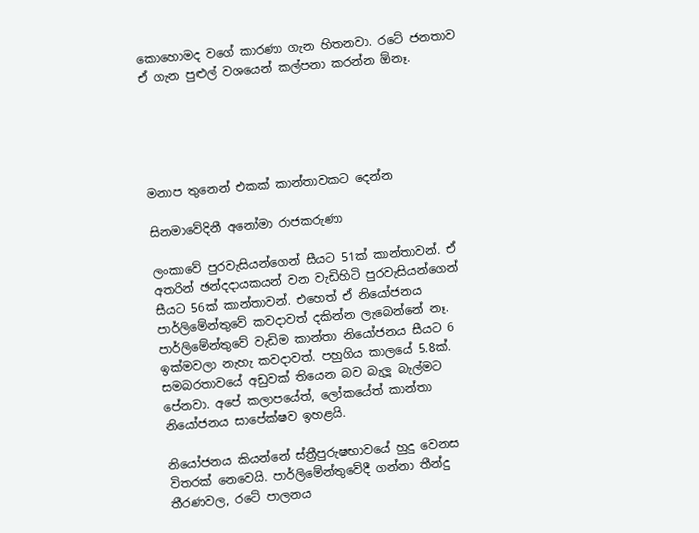කොහොමද වගේ කාරණා ගැන හිතනවා. රටේ ජනතාව ඒ ගැන පුළුල් වශයෙන් කල්පනා කරන්න ඕනෑ.





මනාප තුනෙන් එකක් කාන්තාවකට දෙන්න

සිනමාවේදිනී අනෝමා රාජකරුණා

ලංකාවේ පුරවැසියන්ගෙන් සීයට 51ක් කාන්තාවන්. ඒ අතරින් ඡන්දදායකයන් වන වැඩිහිටි පුරවැසියන්ගෙන් සීයට 56ක් කාන්තාවන්. එහෙත් ඒ නියෝජනය පාර්ලිමේන්තුවේ කවදාවත් දකින්න ලැබෙන්නේ නෑ. පාර්ලිමේන්තුවේ වැඩිම කාන්තා නියෝජනය සීයට 6 ඉක්මවලා නැහැ කවදාවත්. පහුගිය කාලයේ 5.8ක්. සමබරතාවයේ අඩුවක් තියෙන බව බැලූ බැල්මට පේනවා. අපේ කලාපයේත්, ලෝකයේත් කාන්තා නියෝජනය සාපේක්ෂව ඉහළයි.

නියෝජනය කියන්නේ ස්ත්‍රීපුරුෂභාවයේ හුදු වෙනස විතරක් නෙවෙයි. පාර්ලිමේන්තුවේදී ගන්නා තීන්දු තීරණවල, රටේ පාලනය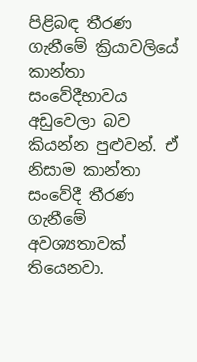පිළිබඳ තීරණ ගැනීමේ ක්‍රියාවලියේ කාන්තා සංවේදීභාවය අඩුවෙලා බව කියන්න පුළුවන්. ඒ නිසාම කාන්තා සංවේදී තීරණ ගැනීමේ අවශ්‍යතාවක් තියෙනවා.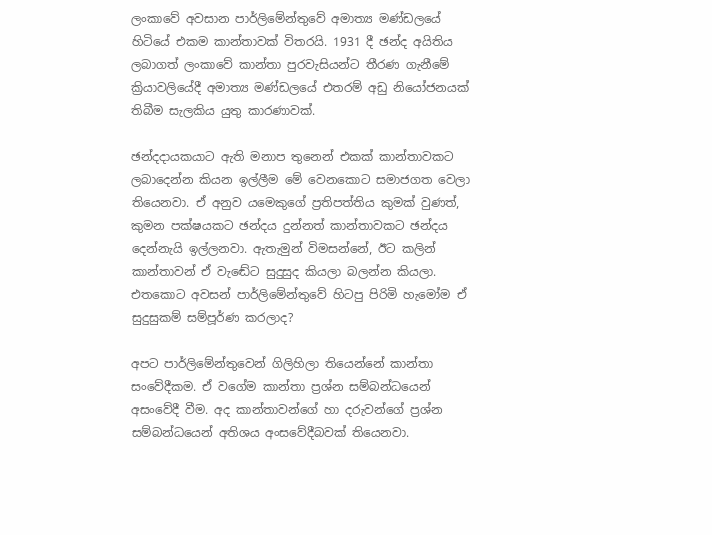ලංකාවේ අවසාන පාර්ලිමේන්තුවේ අමාත්‍ය මණ්ඩලයේ හිටියේ එකම කාන්තාවක් විතරයි. 1931 දී ඡන්ද අයිතිය ලබාගත් ලංකාවේ කාන්තා පුරවැසියන්ට තීරණ ගැනීමේ ක්‍රියාවලියේදී අමාත්‍ය මණ්ඩලයේ එතරම් අඩු නියෝජනයක් තිබීම සැලකිය යුතු කාරණාවක්.

ඡන්දදායකයාට ඇති මනාප තුනෙන් එකක් කාන්තාවකට ලබාදෙන්න කියන ඉල්ලීම මේ වෙනකොට සමාජගත වෙලා තියෙනවා. ඒ අනුව යමෙකුගේ ප්‍රතිපත්තිය කුමක් වුණත්, කුමන පක්ෂයකට ඡන්දය දුන්නත් කාන්තාවකට ඡන්දය දෙන්නැයි ඉල්ලනවා. ඇතැමුන් විමසන්නේ, ඊට කලින් කාන්තාවන් ඒ වැඬේට සුදුසුද කියලා බලන්න කියලා. එතකොට අවසන් පාර්ලිමේන්තුවේ හිටපු පිරිමි හැමෝම ඒ සුදුසුකම් සම්පූර්ණ කරලාද?

අපට පාර්ලිමේන්තුවෙන් ගිලිහිලා තියෙන්නේ කාන්තා සංවේදීකම. ඒ වගේම කාන්තා ප්‍රශ්න සම්බන්ධයෙන් අසංවේදී වීම. අද කාන්තාවන්ගේ හා දරුවන්ගේ ප්‍රශ්න සම්බන්ධයෙන් අතිශය අංසවේදීබවක් තියෙනවා.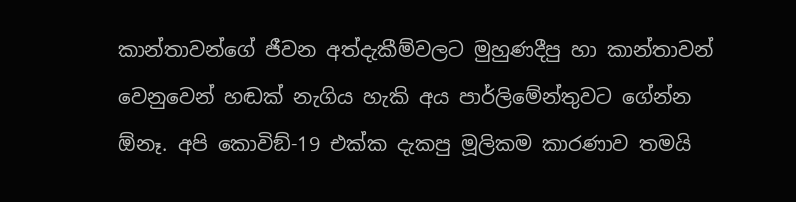කාන්තාවන්ගේ ජීවන අත්දැකීම්වලට මුහුණදීපු හා කාන්තාවන් වෙනුවෙන් හඬක් නැගිය හැකි අය පාර්ලිමේන්තුවට ගේන්න ඕනෑ. අපි කොවිඞ්-19 එක්ක දැකපු මූලිකම කාරණාව තමයි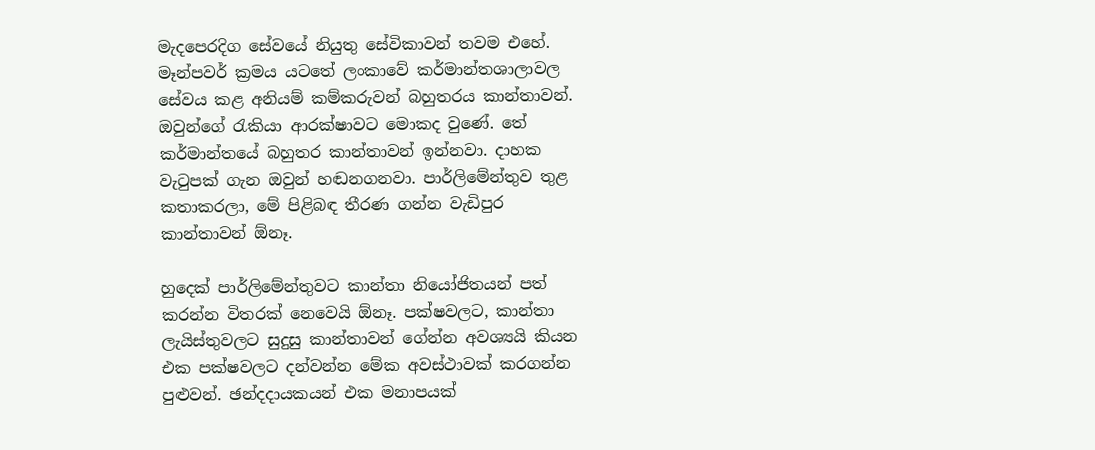මැදපෙරදිග සේවයේ නියුතු සේවිකාවන් තවම එහේ. මෑන්පවර් ක්‍රමය යටතේ ලංකාවේ කර්මාන්තශාලාවල සේවය කළ අනියම් කම්කරුවන් බහුතරය කාන්තාවන්. ඔවුන්ගේ රැකියා ආරක්ෂාවට මොකද වුණේ. තේ කර්මාන්තයේ බහුතර කාන්තාවන් ඉන්නවා. දාහක වැටුපක් ගැන ඔවුන් හඬනගනවා. පාර්ලිමේන්තුව තුළ කතාකරලා, මේ පිළිබඳ තීරණ ගන්න වැඩිපුර කාන්තාවන් ඕනෑ.

හුදෙක් පාර්ලිමේන්තුවට කාන්තා නියෝජිතයන් පත් කරන්න විතරක් නෙවෙයි ඕනෑ. පක්ෂවලට, කාන්තා ලැයිස්තුවලට සුදුසු කාන්තාවන් ගේන්න අවශ්‍යයි කියන එක පක්ෂවලට දන්වන්න මේක අවස්ථාවක් කරගන්න පුළුවන්. ඡන්දදායකයන් එක මනාපයක්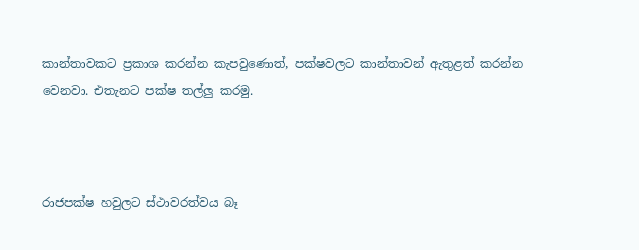කාන්තාවකට ප්‍රකාශ කරන්න කැපවුණොත්, පක්ෂවලට කාන්තාවන් ඇතුළත් කරන්න වෙනවා. එතැනට පක්ෂ තල්ලු කරමු.



රාජපක්ෂ හවුලට ස්ථාවරත්වය බෑ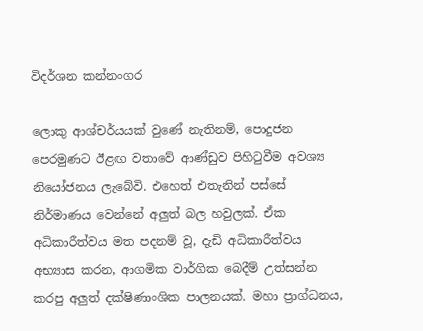විදර්ශන කන්නංගර

ලොකු ආශ්චර්යයක් වුණේ නැතිනම්, පොදුජන පෙරමුණට ඊළඟ වතාවේ ආණ්ඩුව පිහිටුවීම අවශ්‍ය නියෝජනය ලැබේවි. එහෙත් එතැනින් පස්සේ නිර්මාණය වෙන්නේ අලුත් බල හවුලක්. ඒක අධිකාරීත්වය මත පදනම් වූ, දැඩි අධිකාරීත්වය අභ්‍යාස කරන, ආගමික වාර්ගික බෙදීම් උත්සන්න කරපු අලුත් දක්ෂිණාංශික පාලනයක්. මහා ප්‍රාග්ධනය,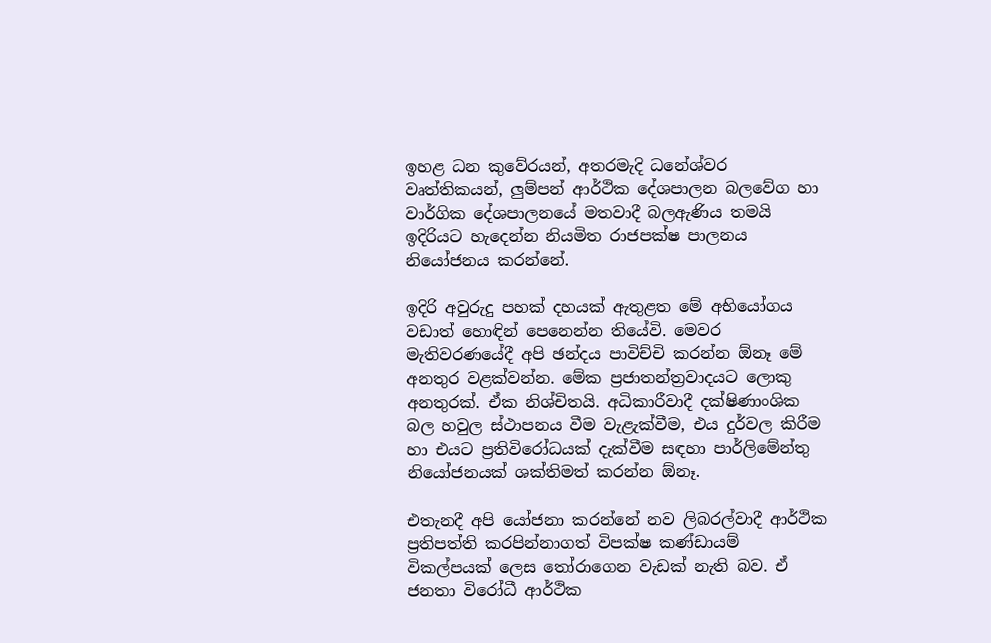ඉහළ ධන කුවේරයන්, අතරමැදි ධනේශ්වර වෘත්තිකයන්, ලුම්පන් ආර්ථික දේශපාලන බලවේග හා වාර්ගික දේශපාලනයේ මතවාදී බලඇණිය තමයි ඉදිරියට හැදෙන්න නියමිත රාජපක්ෂ පාලනය නියෝජනය කරන්නේ.

ඉදිරි අවුරුදු පහක් දහයක් ඇතුළත මේ අභියෝගය වඩාත් හොඳින් පෙනෙන්න තියේවි. මෙවර මැතිවරණයේදී අපි ඡන්දය පාවිච්චි කරන්න ඕනෑ මේ අනතුර වළක්වන්න. මේක ප්‍රජාතන්ත්‍රවාදයට ලොකු අනතුරක්. ඒක නිශ්චිතයි. අධිකාරීවාදී දක්ෂිණාංශික බල හවුල ස්ථාපනය වීම වැළැක්වීම, එය දුර්වල කිරීම හා එයට ප්‍රතිවිරෝධයක් දැක්වීම සඳහා පාර්ලිමේන්තු නියෝජනයක් ශක්තිමත් කරන්න ඕනෑ.

එතැනදී අපි යෝජනා කරන්නේ නව ලිබරල්වාදී ආර්ථික ප්‍රතිපත්ති කරපින්නාගත් විපක්ෂ කණ්ඩායම් විකල්පයක් ලෙස තෝරාගෙන වැඩක් නැති බව. ඒ ජනතා විරෝධී ආර්ථික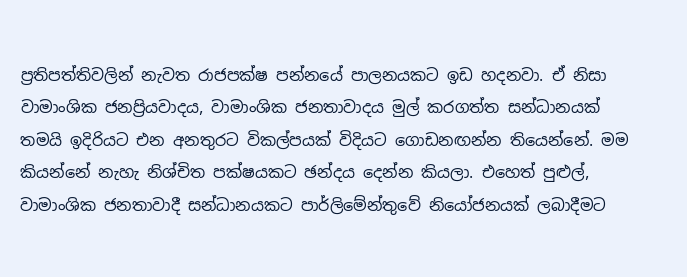ප්‍රතිපත්තිවලින් නැවත රාජපක්ෂ පන්නයේ පාලනයකට ඉඩ හදනවා. ඒ නිසා වාමාංශික ජනප්‍රියවාදය, වාමාංශික ජනතාවාදය මුල් කරගත්ත සන්ධානයක් තමයි ඉදිරියට එන අනතුරට විකල්පයක් විදියට ගොඩනඟන්න තියෙන්නේ. මම කියන්නේ නැහැ නිශ්චිත පක්ෂයකට ඡන්දය දෙන්න කියලා. එහෙත් පුළුල්, වාමාංශික ජනතාවාදී සන්ධානයකට පාර්ලිමේන්තුවේ නියෝජනයක් ලබාදීමට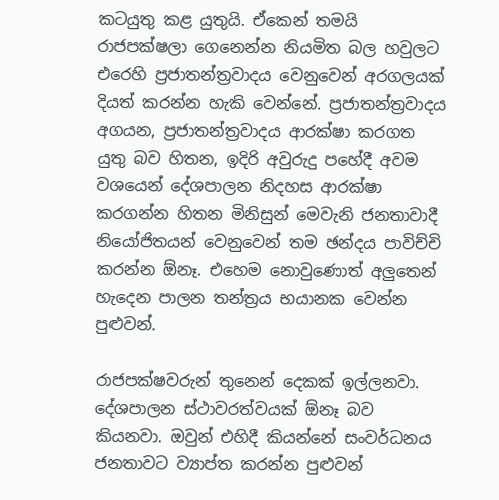කටයුතු කළ යුතුයි. ඒකෙන් තමයි රාජපක්ෂලා ගෙනෙන්න නියමිත බල හවුලට එරෙහි ප්‍රජාතන්ත්‍රවාදය වෙනුවෙන් අරගලයක් දියත් කරන්න හැකි වෙන්නේ. ප්‍රජාතන්ත්‍රවාදය අගයන, ප්‍රජාතන්ත්‍රවාදය ආරක්ෂා කරගත යුතු බව හිතන, ඉදිරි අවුරුදු පහේදී අවම වශයෙන් දේශපාලන නිදහස ආරක්ෂා කරගන්න හිතන මිනිසුන් මෙවැනි ජනතාවාදී නියෝජිතයන් වෙනුවෙන් තම ඡන්දය පාවිච්චි කරන්න ඕනෑ. එහෙම නොවුණොත් අලුතෙන් හැදෙන පාලන තන්ත්‍රය භයානක වෙන්න පුළුවන්.

රාජපක්ෂවරුන් තුනෙන් දෙකක් ඉල්ලනවා. දේශපාලන ස්ථාවරත්වයක් ඕනෑ බව කියනවා. ඔවුන් එහිදී කියන්නේ සංවර්ධනය ජනතාවට ව්‍යාප්ත කරන්න පුළුවන්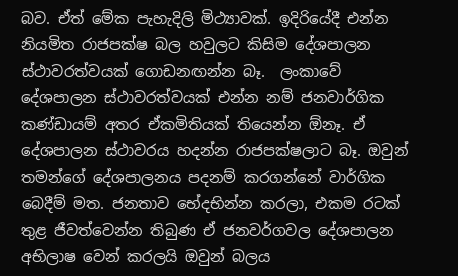බව. ඒත් මේක පැහැදිලි මිථ්‍යාවක්. ඉදිරියේදී එන්න නියමිත රාජපක්ෂ බල හවුලට කිසිම දේශපාලන ස්ථාවරත්වයක් ගොඩනඟන්න බෑ.  ලංකාවේ දේශපාලන ස්ථාවරත්වයක් එන්න නම් ජනවාර්ගික කණ්ඩායම් අතර ඒකමිතියක් තියෙන්න ඕනෑ. ඒ දේශපාලන ස්ථාවරය හදන්න රාජපක්ෂලාට බෑ. ඔවුන් තමන්ගේ දේශපාලනය පදනම් කරගන්නේ වාර්ගික බෙදීම් මත. ජනතාව භේදභින්න කරලා, එකම රටක් තුළ ජීවත්වෙන්න තිබුණ ඒ ජනවර්ගවල දේශපාලන අභිලාෂ වෙන් කරලයි ඔවුන් බලය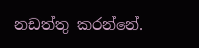නඩත්තු කරන්නේ.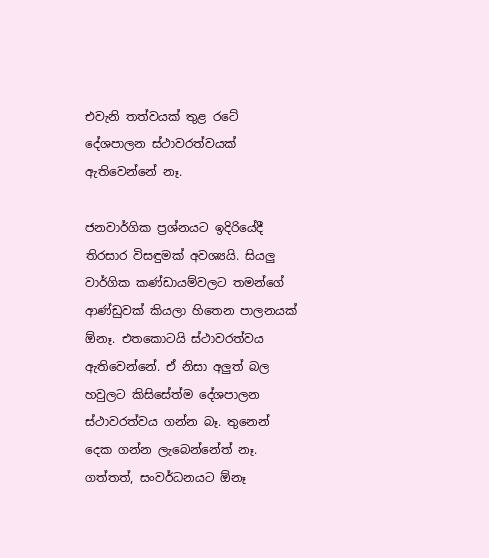එවැනි තත්වයක් තුළ රටේ දේශපාලන ස්ථාවරත්වයක් ඇතිවෙන්නේ නෑ.

ජනවාර්ගික ප්‍රශ්නයට ඉදිරියේදී තිරසාර විසඳුමක් අවශ්‍යයි. සියලු වාර්ගික කණ්ඩායම්වලට තමන්ගේ ආණ්ඩුවක් කියලා හිතෙන පාලනයක් ඕනෑ. එතකොටයි ස්ථාවරත්වය ඇතිවෙන්නේ. ඒ නිසා අලුත් බල හවුලට කිසිසේත්ම දේශපාලන ස්ථාවරත්වය ගන්න බෑ. තුනෙන් දෙක ගන්න ලැබෙන්නේත් නෑ. ගත්තත්, සංවර්ධනයට ඕනෑ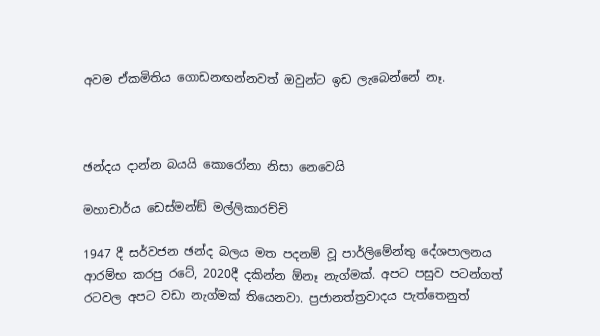අවම ඒකමිතිය ගොඩනඟන්නවත් ඔවුන්ට ඉඩ ලැබෙන්නේ නෑ.



ඡන්දය දාන්න බයයි කොරෝනා නිසා නෙවෙයි

මහාචාර්ය ඩෙස්මන්ඞ් මල්ලිකාරච්චි

1947 දී සර්වජන ඡන්ද බලය මත පදනම් වූ පාර්ලිමේන්තු දේශපාලනය ආරම්භ කරපු රටේ, 2020දී දකින්න ඕනෑ නැග්මක්. අපට පසුව පටන්ගත් රටවල අපට වඩා නැග්මක් තියෙනවා. ප්‍රජානත්ත්‍රවාදය පැත්තෙනුත්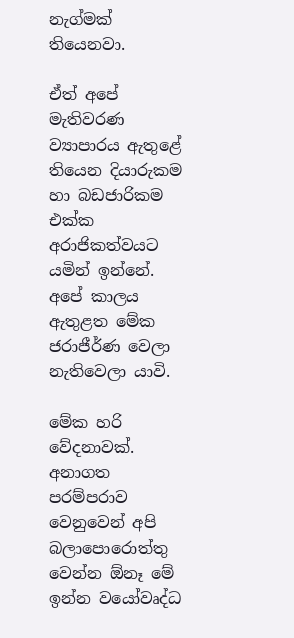නැග්මක් තියෙනවා.

ඒත් අපේ මැතිවරණ ව්‍යාපාරය ඇතුළේ තියෙන දියාරුකම හා බඩජාරිකම එක්ක අරාජිකත්වයට යමින් ඉන්නේ. අපේ කාලය ඇතුළත මේක ජරාජීර්ණ වෙලා නැතිවෙලා යාවි.

මේක හරි වේදනාවක්. අනාගත පරම්පරාව වෙනුවෙන් අපි බලාපොරොත්තු වෙන්න ඕනෑ මේ ඉන්න වයෝවෘද්ධ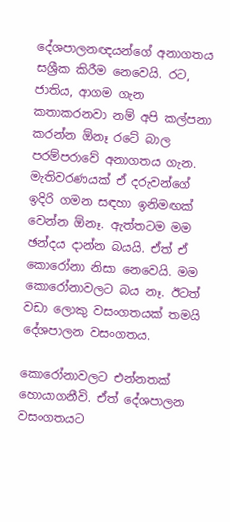දේශපාලනඥයන්ගේ අනාගතය සශ්‍රීක කිරීම නෙවෙයි. රට, ජාතිය, ආගම ගැන කතාකරනවා නම් අපි කල්පනා කරන්න ඕනෑ රටේ බාල පරම්පරාවේ අනාගතය ගැන. මැතිවරණයක් ඒ දරුවන්ගේ ඉදිරි ගමන සඳහා ඉනිමඟක් වෙන්න ඕනෑ. ඇත්තටම මම ඡන්දය දාන්න බයයි. ඒත් ඒ කොරෝනා නිසා නෙවෙයි. මම කොරෝනාවලට බය නෑ. ඊටත් වඩා ලොකු වසංගතයක් තමයි දේශපාලන වසංගතය.

කොරෝනාවලට එන්නතක් හොයාගනීවි. ඒත් දේශපාලන වසංගතයට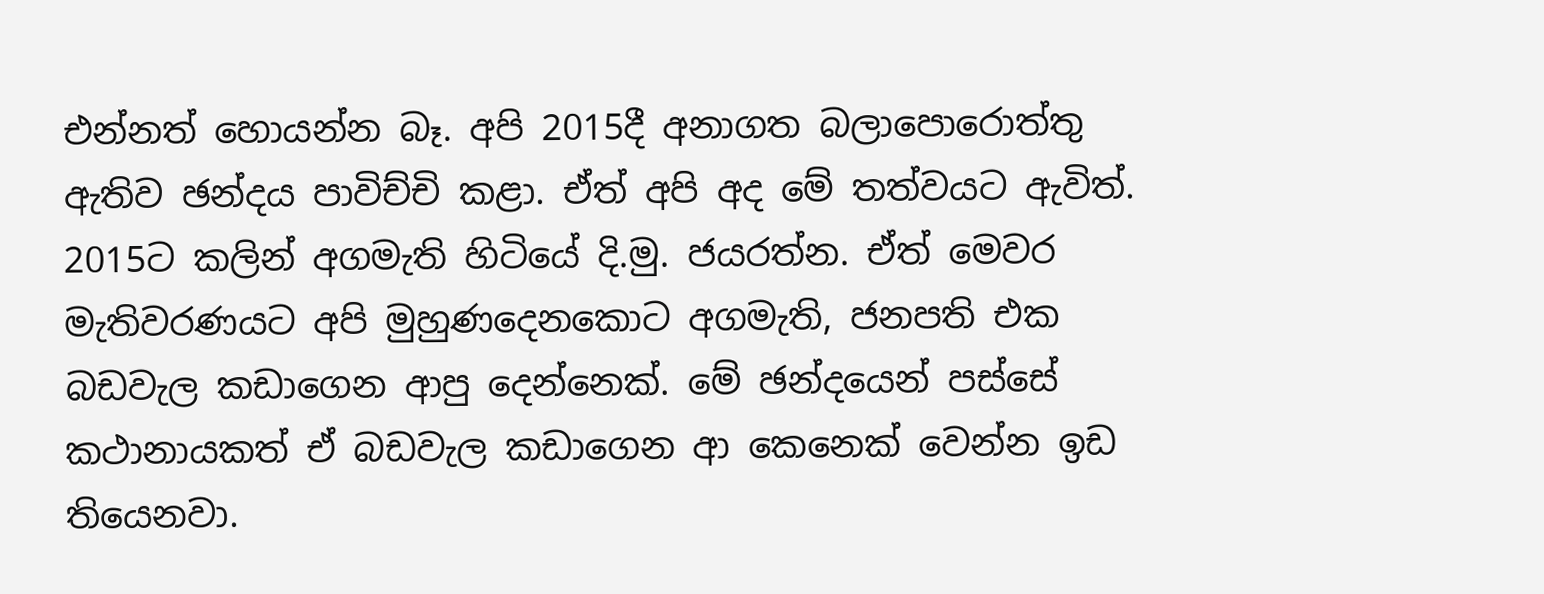එන්නත් හොයන්න බෑ. අපි 2015දී අනාගත බලාපොරොත්තු ඇතිව ඡන්දය පාවිච්චි කළා. ඒත් අපි අද මේ තත්වයට ඇවිත්. 2015ට කලින් අගමැති හිටියේ දි.මු. ජයරත්න. ඒත් මෙවර මැතිවරණයට අපි මුහුණදෙනකොට අගමැති, ජනපති එක බඩවැල කඩාගෙන ආපු දෙන්නෙක්. මේ ඡන්දයෙන් පස්සේ කථානායකත් ඒ බඩවැල කඩාගෙන ආ කෙනෙක් වෙන්න ඉඩ තියෙනවා.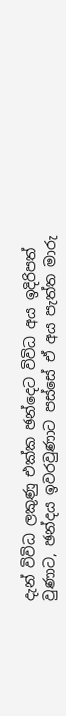දැන් විවිධ ලකුණු එක්ක ඡන්දෙට විවිධ අය ඉදිරිපත් වුණාට, ඡන්දය ඉවරවුණාට පස්සේ ඒ අය පැත්ත මාරු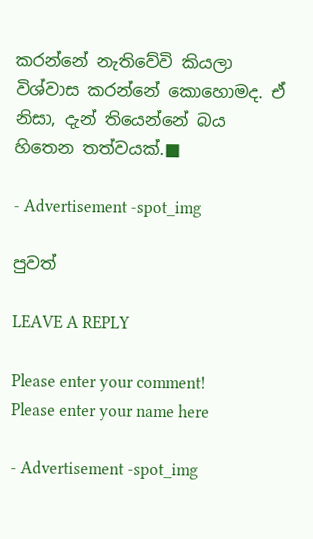කරන්නේ නැතිවේවි කියලා විශ්වාස කරන්නේ කොහොමද. ඒ නිසා, දැන් තියෙන්නේ බය හිතෙන තත්වයක්.■

- Advertisement -spot_img

පුවත්

LEAVE A REPLY

Please enter your comment!
Please enter your name here

- Advertisement -spot_img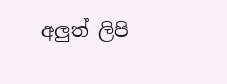අලුත් ලිපි